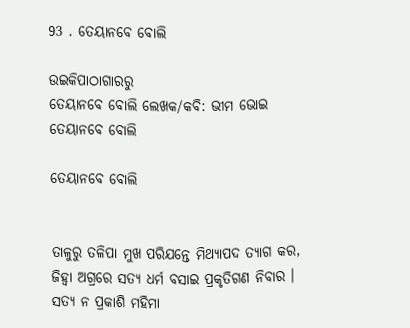93 . ତେୟାନବେ ବୋଲି

ଉଇକିପାଠାଗାର‌ରୁ
ତେୟାନବେ ବୋଲି ଲେଖକ/କବି: ଭୀମ ଭୋଇ
ତେୟାନବେ ବୋଲି

ତେୟାନବେ ବୋଲି


ତାଳୁରୁ ତଳିପା ମୁଖ ପରିଯନ୍ତେ ମିଥ୍ୟାପଦ ତ୍ୟାଗ କର,
ଜିହ୍ୱା ଅଗ୍ରରେ ସତ୍ୟ ଧର୍ମ ବସାଇ ପ୍ରକୃତିଗଣ ନିବାର ।
ସତ୍ୟ ନ ପ୍ରକାଶି ମହିମା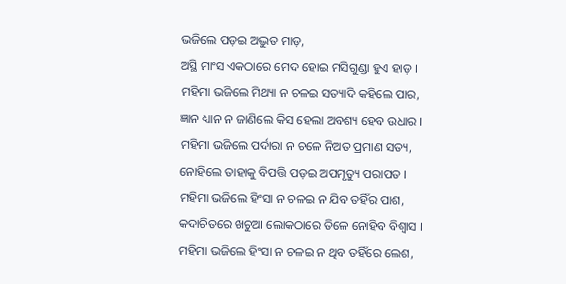ଭଜିଲେ ପଡ଼ଇ ଅଦ୍ଭୁତ ମାଡ଼,
ଅସ୍ଥି ମାଂସ ଏକଠାରେ ମେଦ ହୋଇ ମସିଗୁଣ୍ଡା ହୁଏ ହାଡ଼ ।
ମହିମା ଭଜିଲେ ମିଥ୍ୟା ନ ଚଳଇ ସତ୍ୟାଦି କହିଲେ ପାର,
ଜ୍ଞାନ ଧ୍ୟାନ ନ ଜାଣିଲେ କିସ ହେଲା ଅବଶ୍ୟ ହେବ ଉଧାର ।
ମହିମା ଭଜିଲେ ପର୍ଦାରା ନ ଚଳେ ନିଅତ ପ୍ରମାଣ ସତ୍ୟ,
ନୋହିଲେ ତାହାକୁ ବିପତ୍ତି ପଡ଼ଇ ଅପମୃତ୍ୟୁ ପରାପତ ।
ମହିମା ଭଜିଲେ ହିଂସା ନ ଚଳଇ ନ ଯିବ ତହିଁର ପାଶ,
କଦାଚିତରେ ଖଚୁଆ ଲୋକଠାରେ ତିଳେ ନୋହିବ ବିଶ୍ୱାସ ।
ମହିମା ଭଜିଲେ ହିଂସା ନ ଚଳଇ ନ ଥିବ ତହିଁରେ ଲେଶ,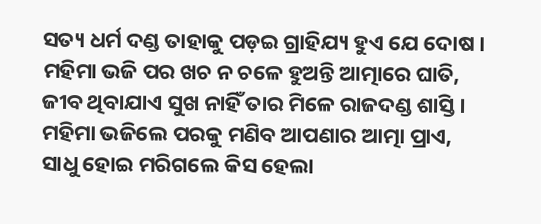ସତ୍ୟ ଧର୍ମ ଦଣ୍ଡ ତାହାକୁ ପଡ଼ଇ ଗ୍ରାହିଯ୍ୟ ହୁଏ ଯେ ଦୋଷ ।
ମହିମା ଭଜି ପର ଖଚ ନ ଚଳେ ହୁଅନ୍ତି ଆତ୍ମାରେ ଘାତି,
ଜୀବ ଥିବାଯାଏ ସୁଖ ନାହିଁ ତାର ମିଳେ ରାଜଦଣ୍ଡ ଶାସ୍ତି ।
ମହିମା ଭଜିଲେ ପରକୁ ମଣିବ ଆପଣାର ଆତ୍ମା ପ୍ରାଏ,
ସାଧୁ ହୋଇ ମରିଗଲେ କିସ ହେଲା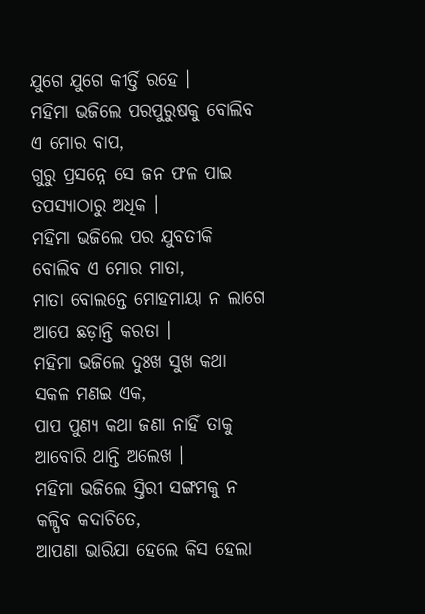ଯୁଗେ ଯୁଗେ କୀର୍ତ୍ତି ରହେ ।
ମହିମା ଭଜିଲେ ପରପୁରୁଷକୁ ବୋଲିବ ଏ ମୋର ବାପ,
ଗୁରୁ ପ୍ରସନ୍ନେ ସେ ଜନ ଫଳ ପାଇ ତପସ୍ୟାଠାରୁ ଅଧିକ ।
ମହିମା ଭଜିଲେ ପର ଯୁବତୀକି ବୋଲିବ ଏ ମୋର ମାତା,
ମାତା ବୋଲନ୍ତେ ମୋହମାୟା ନ ଲାଗେ ଆପେ ଛଡ଼ାନ୍ତି କରତା ।
ମହିମା ଭଜିଲେ ଦୁଃଖ ସୁଖ କଥା ସକଳ ମଣଇ ଏକ,
ପାପ ପୁଣ୍ୟ କଥା ଜଣା ନାହିଁ ତାକୁ ଆବୋରି ଥାନ୍ତି ଅଲେଖ ।
ମହିମା ଭଜିଲେ ସ୍ତିରୀ ସଙ୍ଗମକୁ ନ କଳ୍ପିବ କଦାଚିତେ,
ଆପଣା ଭାରିଯା ହେଲେ କିସ ହେଲା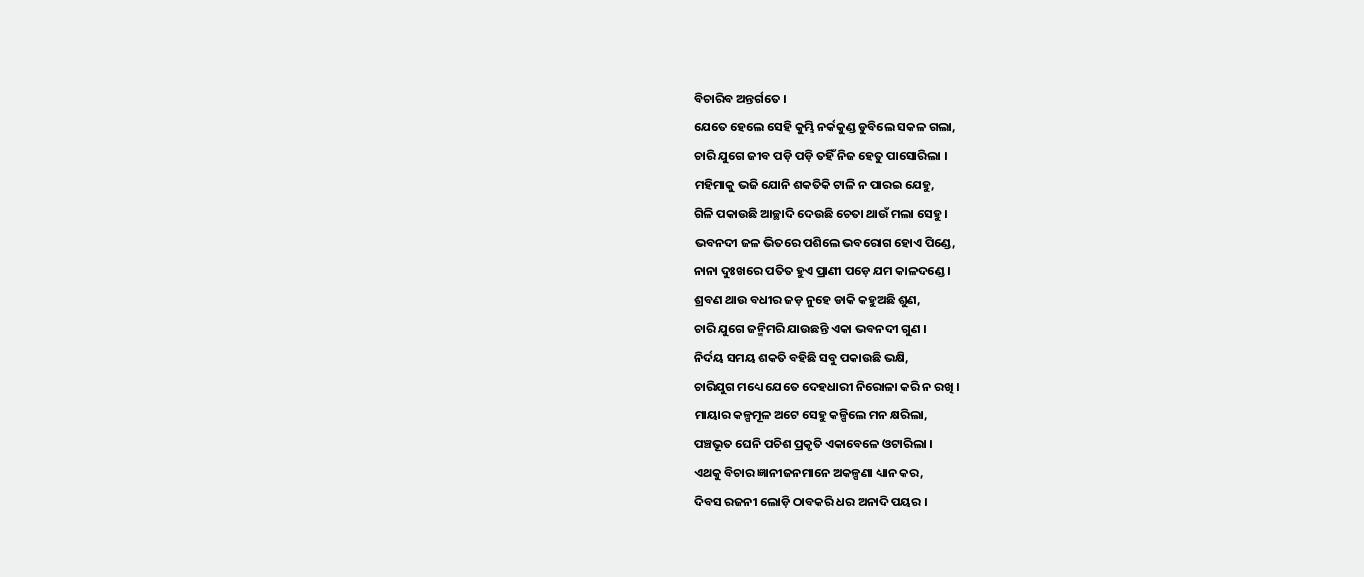ବିଚାରିବ ଅନ୍ତର୍ଗତେ ।
ଯେତେ ହେଲେ ସେହି କୁମ୍ଭି ନର୍କକୁଣ୍ଡ ଡୁବିଲେ ସକଳ ଗଲା,
ଚାରି ଯୁଗେ ଜୀବ ପଡ଼ି ପଡ଼ି ତହିଁ ନିଜ ହେତୁ ପାସୋରିଲା ।
ମହିମାକୁ ଭଜି ଯୋନି ଶକତିକି ଟାଳି ନ ପାରଇ ଯେହୁ,
ଗିଳି ପକାଉଛି ଆଚ୍ଛାଦି ଦେଉଛି ଚେତା ଥାଉଁ ମଲା ସେହୁ ।
ଭବନଦୀ ଜଳ ଭିତରେ ପଶିଲେ ଭବରୋଗ ହୋଏ ପିଣ୍ଡେ,
ନାନା ଦୁଃଖରେ ପତିତ ହୁଏ ପ୍ରାଣୀ ପଡ଼େ ଯମ କାଳଦଣ୍ଡେ ।
ଶ୍ରବଣ ଥାଉ ବଧୀର ଜଡ଼ ନୁହେ ଡାକି କହୁଅଛି ଶୁଣ,
ଚାରି ଯୁଗେ ଜନ୍ମିମରି ଯାଉଛନ୍ତି ଏକା ଭବନଦୀ ଗୁଣ ।
ନିର୍ଦୟ ସମୟ ଶକତି ବହିଛି ସବୁ ପକାଉଛି ଭକ୍ଷି,
ଚାରିଯୁଗ ମଧ୍ୟେ ଯେତେ ଦେହଧାରୀ ନିରୋଳା କରି ନ ରଖି ।
ମାୟାର କଳ୍ପମୂଳ ଅଟେ ସେହୁ କଳ୍ପିଲେ ମନ କ୍ଷରିଲା,
ପଞ୍ଚଭୂତ ଘେନି ପଚିଶ ପ୍ରକୃତି ଏକାବେଳେ ଓଟାରିଲା ।
ଏଥକୁ ବିଚାର ଜ୍ଞାନୀଜନମାନେ ଅକଳ୍ପଣା ଧ୍ୟାନ କର,
ଦିବସ ରଜନୀ ଲୋଡ଼ି ଠାବକରି ଧର ଅନାଦି ପୟର ।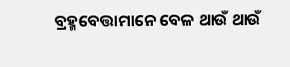ବ୍ରହ୍ମବେତ୍ତାମାନେ ବେଳ ଥାଉଁ ଥାଉଁ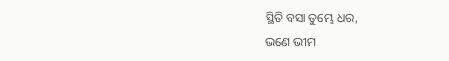ସ୍ଥିତି ବସା ତୁମ୍ଭେ ଧର,
ଭଣେ ଭୀମ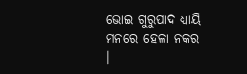ଭୋଇ ଗୁରୁପାଦ ଧ୍ୟାୟି ମନରେ ହେଳା ନକର ।